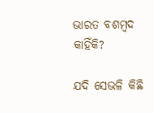ଭାରତ ବଶମ୍ବଦ କାହିଁକି?

ଯଦି ସେଭଳି କିଛି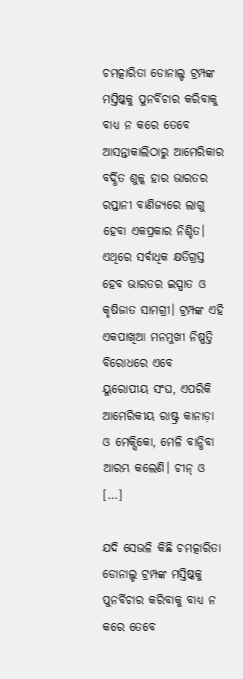ଚମତ୍କାରିତା ଡୋନାଲ୍ଡ ଟ୍ରମ୍ପଙ୍କ ମସ୍ତିଷ୍କକୁ ପୁନର୍ବିଚାର କରିବାକୁ ବାଧ୍ୟ ନ କରେ ତେବେ ଆସନ୍ତାକାଲିଠାରୁ ଆମେରିକାର ବର୍ଦ୍ଧିତ ଶୁଳ୍କ ହାର ଭାରତର ରପ୍ତାନୀ ବାଣିଜ୍ୟରେ ଲାଗୁ ହେବା ଏକପ୍ରକାର ନିଶ୍ଚିତ। ଏଥିରେ ସର୍ବାଧିକ କ୍ଷତିଗ୍ରସ୍ତ ହେବ ଭାରତର ଇସ୍ପାତ ଓ କୃଷିଜାତ ସାମଗ୍ରୀ। ଟ୍ରମ୍ପଙ୍କ ଏହି ଏକପାଖିଆ ମନମୁଖୀ ନିଷ୍ପତ୍ତି ବିରୋଧରେ ଏବେ ୟୁରୋପୀୟ ସଂଘ, ଏପରିକି ଆମେରିକୀୟ ରାଷ୍ଟ୍ର କାନାଡ଼ା ଓ ମେକ୍ସିକୋ, ମେଳି ବାନ୍ଧିବା ଆରମ୍ଭ କଲେଣି। ଚୀନ୍‌‌ ଓ […]

ଯଦି ସେଭଳି କିଛି ଚମତ୍କାରିତା ଡୋନାଲ୍ଡ ଟ୍ରମ୍ପଙ୍କ ମସ୍ତିଷ୍କକୁ ପୁନର୍ବିଚାର କରିବାକୁ ବାଧ୍ୟ ନ କରେ ତେବେ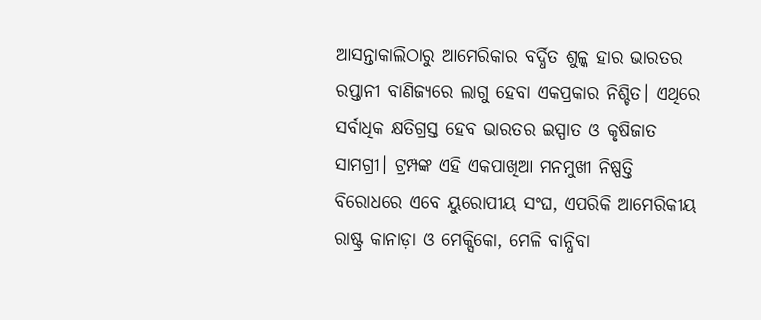ଆସନ୍ତାକାଲିଠାରୁ ଆମେରିକାର ବର୍ଦ୍ଧିତ ଶୁଳ୍କ ହାର ଭାରତର ରପ୍ତାନୀ ବାଣିଜ୍ୟରେ ଲାଗୁ ହେବା ଏକପ୍ରକାର ନିଶ୍ଚିତ। ଏଥିରେ ସର୍ବାଧିକ କ୍ଷତିଗ୍ରସ୍ତ ହେବ ଭାରତର ଇସ୍ପାତ ଓ କୃଷିଜାତ ସାମଗ୍ରୀ। ଟ୍ରମ୍ପଙ୍କ ଏହି ଏକପାଖିଆ ମନମୁଖୀ ନିଷ୍ପତ୍ତି ବିରୋଧରେ ଏବେ ୟୁରୋପୀୟ ସଂଘ, ଏପରିକି ଆମେରିକୀୟ ରାଷ୍ଟ୍ର କାନାଡ଼ା ଓ ମେକ୍ସିକୋ, ମେଳି ବାନ୍ଧିବା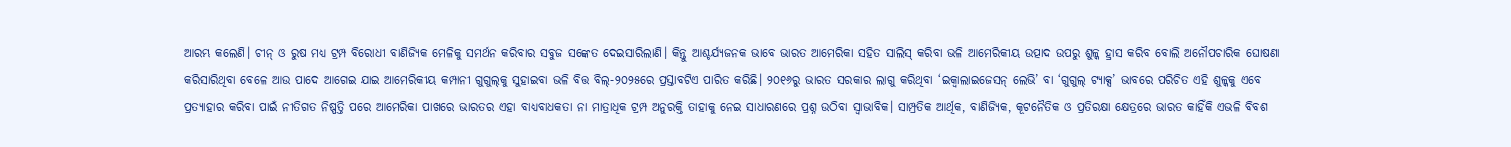ଆରମ୍ଭ କଲେଣି। ଚୀନ୍‌‌ ଓ ରୁଷ ମଧ୍ୟ ଟ୍ରମ୍ପ ବିରୋଧୀ ବାଣିଜ୍ୟିକ ମେଳିକୁ ସମର୍ଥନ କରିବାର ସବୁଜ ସଙ୍କେତ ଦେଇସାରିଲାଣି। କିନ୍ତୁ ଆଶ୍ଚର୍ଯ୍ୟଜନକ ଭାବେ ଭାରତ ଆମେରିକା ସହିତ ସାଲିସ୍‌‌ କରିବା ଭଳି ଆମେରିକୀୟ ଉତ୍ପାଦ ଉପରୁ ଶୁଳ୍କ ହ୍ରାସ କରିବ ବୋଲି ଅନୌପଚାରିକ ଘୋଷଣା କରିସାରିଥିବା ବେଳେ ଆଉ ପାଦେ ଆଗେଇ ଯାଇ ଆମେରିକୀୟ କମ୍ପାନୀ ଗୁଗୁଲ୍‌‌କୁ ସୁହାଇବା ଭଳି ବିତ୍ତ ବିଲ୍‌‌-୨୦୨୫ରେ ପ୍ରସ୍ତାବଟିଏ ପାରିତ କରିଛି। ୨୦୧୬ରୁ ଭାରତ ସରକାର ଲାଗୁ କରିଥିବା ‘ଇକ୍ୱାଲାଇଜେସନ୍‌‌ ଲେଭି’ ବା ‘ଗୁଗୁଲ୍‌‌ ଟ୍ୟାକ୍ସ’ ଭାବରେ ପରିଚିତ ଏହି ଶୁଳ୍କକୁ ଏବେ ପ୍ରତ୍ୟାହାର କରିବା ପାଇଁ ନୀତିଗତ ନିଷ୍ପତ୍ତି ପରେ ଆମେରିକା ପାଖରେ ଭାରତର ଏହା ବାଧ୍ୟବାଧକତା ନା ମାତ୍ରାଧିକ ଟ୍ରମ୍ପ ଅନୁରକ୍ତି ତାହାକୁ ନେଇ ସାଧାରଣରେ ପ୍ରଶ୍ନ ଉଠିବା ସ୍ୱାଭାବିକ। ସାମ୍ପ୍ରତିକ ଆର୍ଥିକ, ବାଣିଜ୍ୟିକ, କୂଟନୈତିକ ଓ ପ୍ରତିରକ୍ଷା କ୍ଷେତ୍ରରେ ଭାରତ କାହିଁକି ଏଭଳି ବିବଶ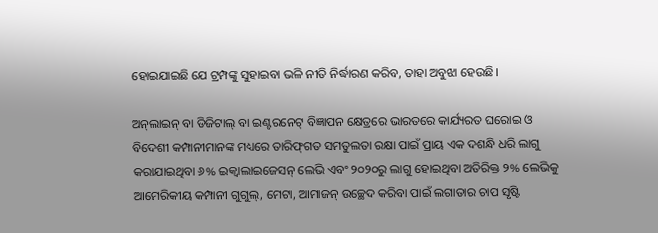ହୋଇଯାଇଛି ଯେ ଟ୍ରମ୍ପଙ୍କୁ ସୁହାଇବା ଭଳି ନୀତି ନିର୍ଦ୍ଧାରଣ କରିବ, ତାହା ଅବୁଝା ହେଉଛି।

ଅନ୍‌‌ଲାଇନ୍‌‌ ବା ଡିଜିଟାଲ୍‌‌ ବା ଇଣ୍ଟରନେଟ୍‌‌ ବିଜ୍ଞାପନ କ୍ଷେତ୍ରରେ ଭାରତରେ କାର୍ଯ୍ୟରତ ଘରୋଇ ଓ ବିଦେଶୀ କମ୍ପାନୀମାନଙ୍କ ମଧ୍ୟରେ ତାରିଫ୍‌‌ଗତ ସମତୁଲତା ରକ୍ଷା ପାଇଁ ପ୍ରାୟ ଏକ ଦଶନ୍ଧି ଧରି ଲାଗୁ କରାଯାଇଥିବା ୬% ଇକ୍ୱାଲାଇଜେସନ୍‌‌ ଲେଭି ଏବଂ ୨୦୨୦ରୁ ଲାଗୁ ହୋଇଥିବା ଅତିରିକ୍ତ ୨% ଲେଭିକୁ ଆମେରିକୀୟ କମ୍ପାନୀ ଗୁଗୁଲ୍‌‌, ମେଟା, ଆମାଜନ୍‌‌ ଉଚ୍ଛେଦ କରିବା ପାଇଁ ଲଗାତାର ଚାପ ସୃଷ୍ଟି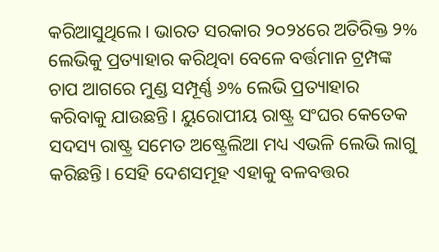କରିଆସୁଥିଲେ। ଭାରତ ସରକାର ୨୦୨୪ରେ ଅତିରିକ୍ତ ୨% ଲେଭିକୁ ପ୍ରତ୍ୟାହାର କରିଥିବା ବେଳେ ବର୍ତ୍ତମାନ ଟ୍ରମ୍ପଙ୍କ ଚାପ ଆଗରେ ମୁଣ୍ଡ ସମ୍ପୂର୍ଣ୍ଣ ୬% ଲେଭି ପ୍ରତ୍ୟାହାର କରିବାକୁ ଯାଉଛନ୍ତି। ୟୁରୋପୀୟ ରାଷ୍ଟ୍ର ସଂଘର କେତେକ ସଦସ୍ୟ ରାଷ୍ଟ୍ର ସମେତ ଅଷ୍ଟ୍ରେଲିଆ ମଧ୍ୟ ଏଭଳି ଲେଭି ଲାଗୁ କରିଛନ୍ତି। ସେହି ଦେଶସମୂହ ଏହାକୁ ବଳବତ୍ତର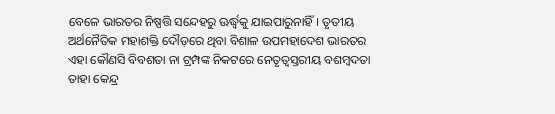ବେଳେ ଭାରତର ନିଷ୍ପତ୍ତି ସନ୍ଦେହରୁ ଊର୍ଦ୍ଧ୍ବକୁ ଯାଇପାରୁନାହିଁ। ତୃତୀୟ ଅର୍ଥନୈତିକ ମହାଶକ୍ତି ଦୌଡ଼ରେ ଥିବା ବିଶାଳ ଉପମହାଦେଶ ଭାରତର ଏହା କୌଣସି ବିବଶତା ନା ଟ୍ରମ୍ପଙ୍କ ନିକଟରେ ନେତୃତ୍ୱସ୍ତରୀୟ ବଶମ୍ବଦତା ତାହା କେନ୍ଦ୍ର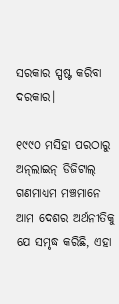ସରକାର ସ୍ପଷ୍ଟ କରିବା ଦରକାର।

୧୯୯୦ ମସିହା ପରଠାରୁ ଅନ୍‌‌ଲାଇନ୍‌‌ ଡିଜିଟାଲ୍‌‌ ଗଣମାଧ୍ୟମ ମଞ୍ଚମାନେ ଆମ ଦେଶର ଅର୍ଥନୀତିକୁ ଯେ ସମୃଦ୍ଧ କରିଛି, ଏହା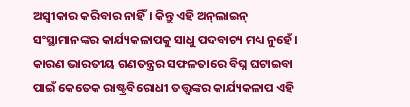ଅସ୍ୱୀକାର କରିବାର ନାହିଁ। କିନ୍ତୁ ଏହି ଅନ୍‌‌ଲାଇନ୍‌‌ ସଂସ୍ଥାମାନଙ୍କର କାର୍ଯ୍ୟକଳାପକୁ ସାଧୁ ପଦବାଚ୍ୟ ମଧ୍ୟ ନୁହେଁ। କାରଣ ଭାରତୀୟ ଗଣତନ୍ତ୍ରର ସଫଳତାରେ ବିଘ୍ନ ଘଟାଇବା ପାଇଁ କେତେକ ରାଷ୍ଟ୍ରବିରୋଧୀ ତତ୍ତ୍ୱଙ୍କର କାର୍ଯ୍ୟକଳାପ ଏହି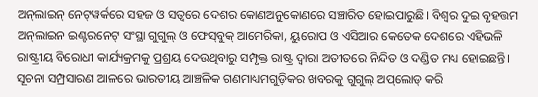ଅନ୍‌‌ଲାଇନ୍‌‌ ନେଟ୍‌‌ୱର୍କରେ ସହଜ ଓ ସତ୍ୱରେ ଦେଶର କୋଣଅନୁକୋଣରେ ସଞ୍ଚାରିତ ହୋଇପାରୁଛି। ବିଶ୍ୱର ଦୁଇ ବୃହତ୍ତମ ଅନ୍‌‌ଲାଇନ ଇଣ୍ଟରନେଟ୍‌‌ ସଂସ୍ଥା ଗୁଗୁଲ୍‌‌ ଓ ଫେସ୍‌‌ବୁକ୍‌‌ ଆମେରିକା, ୟୁରୋପ ଓ ଏସିଆର କେତେକ ଦେଶରେ ଏହିଭଳି ରାଷ୍ଟ୍ରୀୟ ବିରୋଧୀ କାର୍ଯ୍ୟକ୍ରମକୁ ପ୍ରଶ୍ରୟ ଦେଉଥିବାରୁ ସମ୍ପୃକ୍ତ ରାଷ୍ଟ୍ର ଦ୍ୱାରା ଅତୀତରେ ନିନ୍ଦିତ ଓ ଦଣ୍ଡିତ ମଧ୍ୟ ହୋଇଛନ୍ତି। ସୂଚନା ସମ୍ପ୍ରସାରଣ ଆଳରେ ଭାରତୀୟ ଆଞ୍ଚଳିକ ଗଣମାଧ୍ୟମଗୁଡ଼ିକର ଖବରକୁ ଗୁଗୁଲ୍‌‌ ଅପ୍‌‌ଲୋଡ୍‌‌ କରି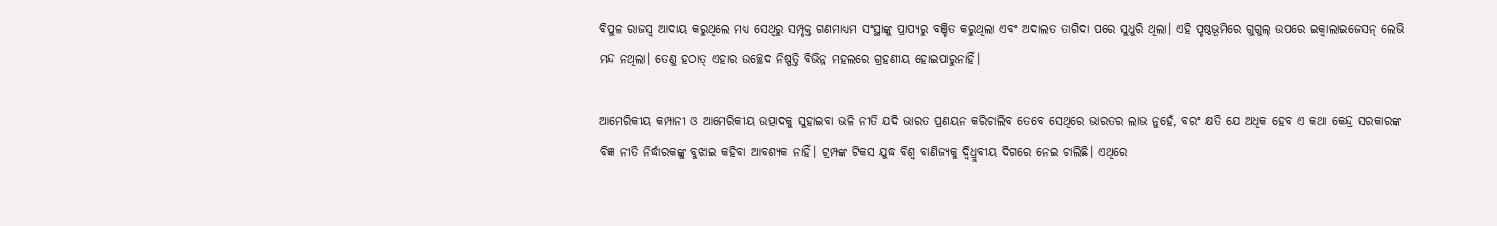ବିପୁଳ ରାଜସ୍ୱ ଆଦାୟ କରୁଥିଲେ ମଧ୍ୟ ସେଥିରୁ ସମ୍ପୃକ୍ତ ଗଣମାଧ୍ୟମ ସଂସ୍ଥାଙ୍କୁ ପ୍ରାପ୍ୟରୁ ବଞ୍ଚିତ କରୁଥିଲା ଏବଂ ଅଦାଲତ ତାଗିଦା ପରେ ସୁଧୁରି ଥିଲା। ଏହି ପୃଷ୍ଠଭୂମିରେ ଗୁଗୁଲ୍‌‌ ଉପରେ ଇକ୍ୱାଲାଇଜେସନ୍‌‌ ଲେଭି ମନ୍ଦ ନଥିଲା। ତେଣୁ ହଠାତ୍‌‌ ଏହାର ଉଚ୍ଛେଦ ନିଷ୍ପତ୍ତି ବିଭିନ୍ନ ମହଲରେ ଗ୍ରହଣୀୟ ହୋଇପାରୁନାହିଁ।

ଆମେରିକୀୟ କମ୍ପାନୀ ଓ ଆମେରିକୀୟ ଉତ୍ପାଦକୁ ସୁହାଇବା ଭଳି ନୀତି ଯଦି ଭାରତ ପ୍ରଣୟନ କରିଚାଲିବ ତେବେ ସେଥିରେ ଭାରତର ଲାଭ ନୁହେଁ, ବରଂ କ୍ଷତି ଯେ ଅଧିକ ହେବ ଏ କଥା କେନ୍ଦ୍ର ସରକାରଙ୍କ ବିଜ୍ଞ ନୀତି ନିର୍ଦ୍ଧାରକଙ୍କୁ ବୁଝାଇ କହିବା ଆବଶ୍ୟକ ନାହିଁ। ଟ୍ରମ୍ପଙ୍କ ଟିକସ ଯୁଦ୍ଧ ବିଶ୍ୱ ବାଣିଜ୍ୟକୁ ଦ୍ୱିଧ୍ରୁବୀୟ ଦିଗରେ ନେଇ ଚାଲିଛି। ଏଥିରେ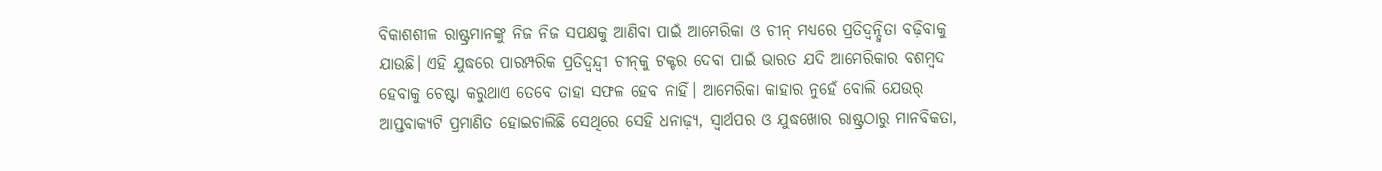ବିକାଶଶୀଳ ରାଷ୍ଟ୍ରମାନଙ୍କୁ ନିଜ ନିଜ ସପକ୍ଷକୁ ଆଣିବା ପାଇଁ ଆମେରିକା ଓ ଚୀନ୍‌‌ ମଧ୍ୟରେ ପ୍ରତିଦ୍ୱନ୍ଦ୍ୱିତା ବଢ଼ିବାକୁ ଯାଉଛି। ଏହି ଯୁଦ୍ଧରେ ପାରମ୍ପରିକ ପ୍ରତିଦ୍ୱନ୍ଦ୍ୱୀ ଚୀନ୍‌‌କୁ ଟକ୍ଟର ଦେବା ପାଇଁ ଭାରତ ଯଦି ଆମେରିକାର ବଶମ୍ବଦ ହେବାକୁ ଚେଷ୍ଟା କରୁଥାଏ ତେବେ ତାହା ସଫଳ ହେବ ନାହିଁ। ଆମେରିକା କାହାର ନୁହେଁ ବୋଲି ଯେଉର୍ ଆପ୍ତବାକ୍ୟଟି ପ୍ରମାଣିତ ହୋଇଚାଲିଛି ସେଥିରେ ସେହି ଧନାଢ଼୍ୟ, ସ୍ୱାର୍ଥପର ଓ ଯୁଦ୍ଧଖୋର ରାଷ୍ଟ୍ରଠାରୁ ମାନବିକତା,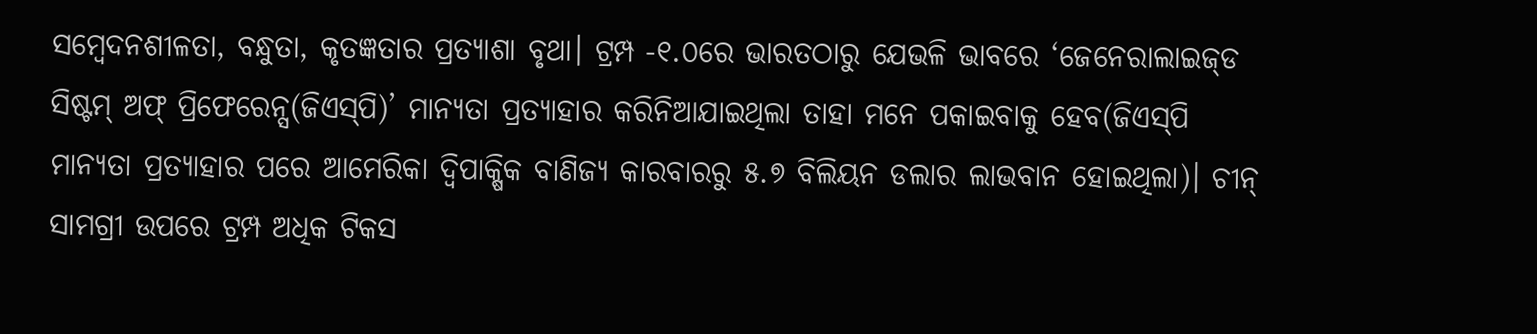ସମ୍ବେଦନଶୀଳତା, ବନ୍ଧୁତା, କୃତଜ୍ଞତାର ପ୍ରତ୍ୟାଶା ବୃଥା। ଟ୍ରମ୍ପ -୧.୦ରେ ଭାରତଠାରୁ ଯେଭଳି ଭାବରେ ‘ଜେନେରାଲାଇଜ୍‌‌ଡ ସିଷ୍ଟମ୍‌‌ ଅଫ୍‌‌ ପ୍ରିଫେରେନ୍ସ(ଜିଏସ୍‌‌ପି)’ ମାନ୍ୟତା ପ୍ରତ୍ୟାହାର କରିନିଆଯାଇଥିଲା ତାହା ମନେ ପକାଇବାକୁ ହେବ(ଜିଏସ୍‌‌ପି ମାନ୍ୟତା ପ୍ରତ୍ୟାହାର ପରେ ଆମେରିକା ଦ୍ୱିପାକ୍ଷିକ ବାଣିଜ୍ୟ କାରବାରରୁ ୫.୭ ବିଲିୟନ ଡଲାର ଲାଭବାନ ହୋଇଥିଲା)। ଚୀନ୍‌‌ ସାମଗ୍ରୀ ଉପରେ ଟ୍ରମ୍ପ ଅଧିକ ଟିକସ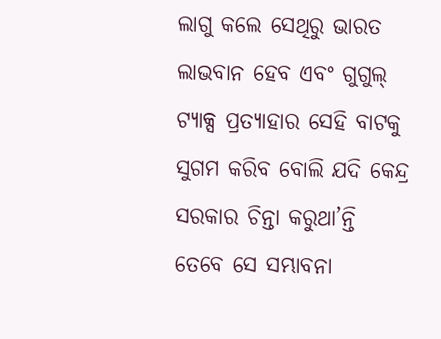ଲାଗୁ କଲେ ସେଥିରୁ ଭାରତ ଲାଭବାନ ହେବ ଏବଂ ଗୁଗୁଲ୍‌‌ ଟ୍ୟାକ୍ସ ପ୍ରତ୍ୟାହାର ସେହି ବାଟକୁ ସୁଗମ କରିବ ବୋଲି ଯଦି କେନ୍ଦ୍ର ସରକାର ଚିନ୍ତା କରୁଥା’ନ୍ତି ତେବେ ସେ ସମ୍ଭାବନା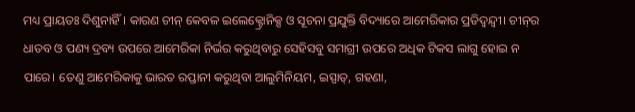ମଧ୍ୟ ପ୍ରାୟତଃ ଦିଶୁନାହିଁ। କାରଣ ଚୀନ୍‌‌ କେବଳ ଇଲେକ୍ଟ୍ରୋନିକ୍ସ ଓ ସୂଚନା ପ୍ରଯୁକ୍ତି ବିଦ୍ୟାରେ ଆମେରିକାର ପ୍ରତିଦ୍ୱନ୍ଦ୍ୱୀ। ଚୀନ୍‌‌ର ଧାତବ ଓ ପଣ୍ୟ ଦ୍ରବ୍ୟ ଉପରେ ଆମେରିକା ନିର୍ଭର କରୁଥିବାରୁ ସେହିସବୁ ସମାଗ୍ରୀ ଉପରେ ଅଧିକ ଟିକସ ଲାଗୁ ହୋଇ ନ ପାରେ। ତେଣୁ ଆମେରିକାକୁ ଭାରତ ରପ୍ତାନୀ କରୁଥିବା ଆଲୁମିନିୟମ, ଇସ୍ପାତ୍‌‌, ଗହଣା,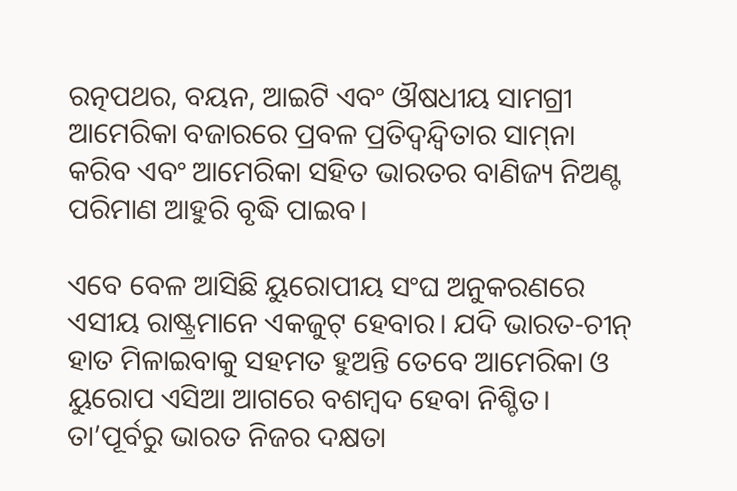ରତ୍ନପଥର, ବୟନ, ଆଇଟି ଏବଂ ଔଷଧୀୟ ସାମଗ୍ରୀ ଆମେରିକା ବଜାରରେ ପ୍ରବଳ ପ୍ରତିଦ୍ୱନ୍ଦ୍ୱିତାର ସାମ୍‌‌ନା କରିବ ଏବଂ ଆମେରିକା ସହିତ ଭାରତର ବାଣିଜ୍ୟ ନିଅଣ୍ଟ ପରିମାଣ ଆହୁରି ବୃଦ୍ଧି ପାଇବ।

ଏବେ ବେଳ ଆସିଛି ୟୁରୋପୀୟ ସଂଘ ଅନୁକରଣରେ ଏସୀୟ ରାଷ୍ଟ୍ରମାନେ ଏକଜୁଟ୍‌‌ ହେବାର। ଯଦି ଭାରତ-ଚୀନ୍‌‌ ହାତ ମିଳାଇବାକୁ ସହମତ ହୁଅନ୍ତି ତେବେ ଆମେରିକା ଓ ୟୁରୋପ ଏସିଆ ଆଗରେ ବଶମ୍ବଦ ହେବା ନିଶ୍ଚିତ। ତା’ପୂର୍ବରୁ ଭାରତ ନିଜର ଦକ୍ଷତା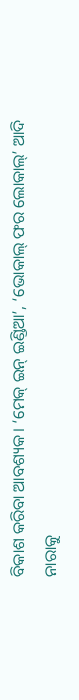ବିକାଶ କରିବା ଆବଶ୍ୟକ। ‘ମେକ୍‌‌ ଇନ୍‌‌ ଇଣ୍ଡିଆ’, ‘ଭୋକାଲ୍‌‌ ଫର ଲୋକାଲ୍‌‌’ ଆଦି ନାରାକୁ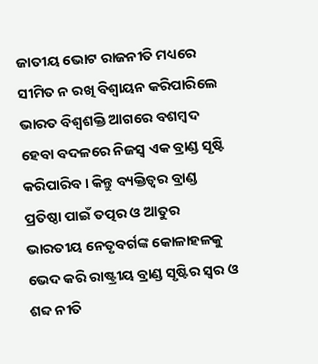ଜାତୀୟ ଭୋଟ ରାଜନୀତି ମଧ୍ୟରେ ସୀମିତ ନ ରଖି ବିଶ୍ୱାୟନ କରିପାରିଲେ ଭାରତ ବିଶ୍ୱଶକ୍ତି ଆଗରେ ବଶମ୍ବଦ ହେବା ବଦଳରେ ନିଜସ୍ୱ ଏକ ବ୍ରାଣ୍ଡ ସୃଷ୍ଟି କରିପାରିବ। କିନ୍ତୁ ବ୍ୟକ୍ତିତ୍ୱର ବ୍ରାଣ୍ଡ ପ୍ରତିଷ୍ଠା ପାଇଁ ତତ୍ପର ଓ ଆତୁର ଭାରତୀୟ ନେତୃବର୍ଗଙ୍କ କୋଳାହଳକୁ ଭେଦ କରି ରାଷ୍ଟ୍ରୀୟ ବ୍ରାଣ୍ଡ ସୃଷ୍ଟିର ସ୍ୱର ଓ ଶବ୍ଦ ନୀତି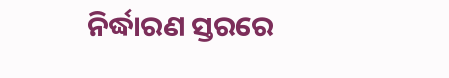ନିର୍ଦ୍ଧାରଣ ସ୍ତରରେ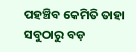ପହଞ୍ଚିବ କେମିତି ତାହା ସବୁଠାରୁ ବଡ଼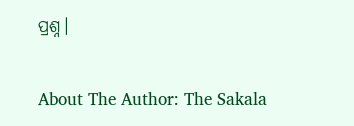ପ୍ରଶ୍ନ।

About The Author: The Sakala